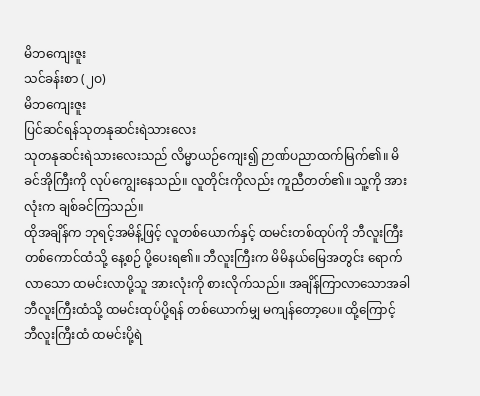မိဘကျေးဇူး
သင်ခန်းစာ (၂ဝ)
မိဘကျေးဇူး
ပြင်ဆင်ရန်သုတနုဆင်းရဲသားလေး
သုတနုဆင်းရဲသားလေးသည် လိမ္မာယဉ်ကျေး၍ ဉာဏ်ပညာထက်မြက်၏။ မိခင်အိုကြီးကို လုပ်ကျွေးနေသည်။ လူတိုင်းကိုလည်း ကူညီတတ်၏။ သူ့ကို အားလုံးက ချစ်ခင်ကြသည်။
ထိုအချိန်က ဘုရင့်အမိန့်ဖြင့် လူတစ်ယောက်နှင့် ထမင်းတစ်ထုပ်ကို ဘီလူးကြီးတစ်ကောင်ထံသို့ နေ့စဉ် ပို့ပေးရ၏။ ဘီလူးကြီးက မိမိနယ်မြေအတွင်း ရောက်လာသော ထမင်းလာပို့သူ အားလုံးကို စားလိုက်သည်။ အချိန်ကြာလာသောအခါ ဘီလူးကြီးထံသို့ ထမင်းထုပ်ပို့ရန် တစ်ယောက်မျှ မကျန်တော့ပေ။ ထို့ကြောင့် ဘီလူးကြီးထံ ထမင်းပို့ရဲ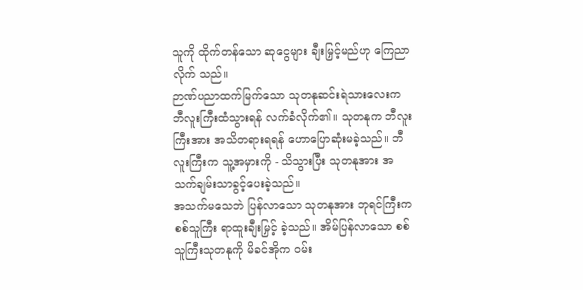သူကို ထိုက်တန်သော ဆုငွေများ ချီးမြှင့်မည်ဟု ကြေညာလိုက် သည်။
ဉာဏ်ပညာထက်မြက်သော သုတနုဆင်းရဲသားလေးက ဘီလူးကြီးထံသွားရန် လက်ခံလိုက်၏။ သုတနုက ဘီလူးကြီးအား အသိတရားရရန် ဟောပြောဆုံးမခဲ့သည်။ ဘီလူးကြီးက သူ့အမှားကို - သိသွားပြီး သုတနုအား အသက်ချမ်းသာခွင့်ပေးခဲ့သည်။
အသက်မသေဘဲ ပြန်လာသော သုတနုအား ဘုရင်ကြီးက စစ်သူကြီး ရာထူးချီးမြှင့် ခဲ့သည်။ အိမ်ပြန်လာသော စစ်သူကြီးသုတနုကို မိခင်အိုက ဝမ်း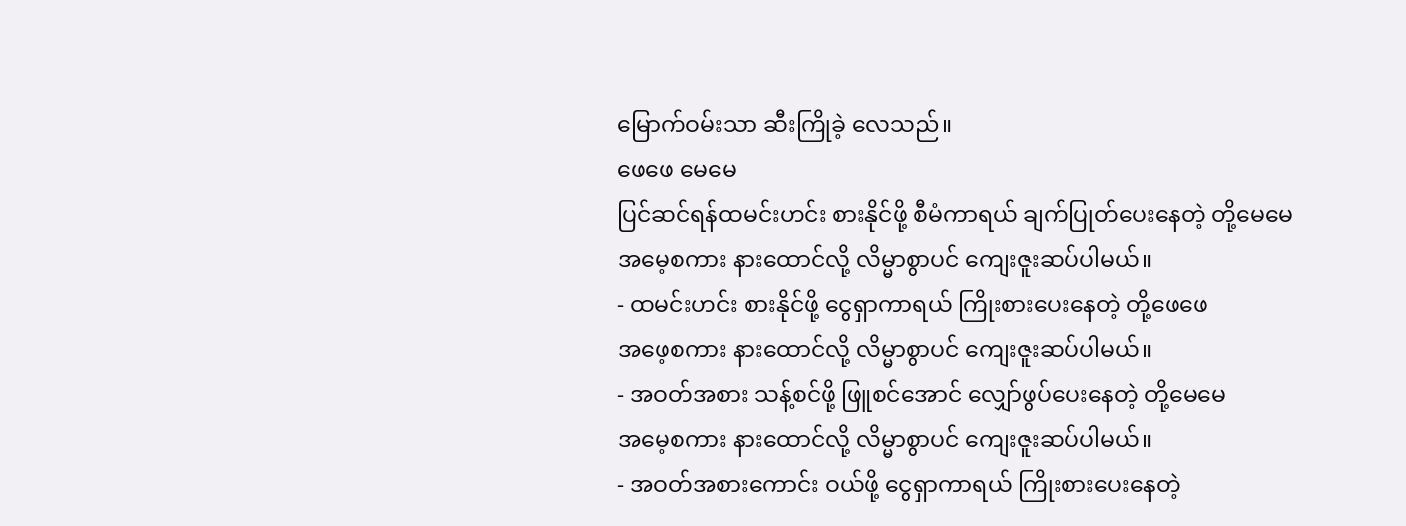မြောက်ဝမ်းသာ ဆီးကြိုခဲ့ လေသည်။
ဖေဖေ မေမေ
ပြင်ဆင်ရန်ထမင်းဟင်း စားနိုင်ဖို့ စီမံကာရယ် ချက်ပြုတ်ပေးနေတဲ့ တို့မေမေ
အမေ့စကား နားထောင်လို့ လိမ္မာစွာပင် ကျေးဇူးဆပ်ပါမယ်။
- ထမင်းဟင်း စားနိုင်ဖို့ ငွေရှာကာရယ် ကြိုးစားပေးနေတဲ့ တို့ဖေဖေ
အဖေ့စကား နားထောင်လို့ လိမ္မာစွာပင် ကျေးဇူးဆပ်ပါမယ်။
- အဝတ်အစား သန့်စင်ဖို့ ဖြူစင်အောင် လျှော်ဖွပ်ပေးနေတဲ့ တို့မေမေ
အမေ့စကား နားထောင်လို့ လိမ္မာစွာပင် ကျေးဇူးဆပ်ပါမယ်။
- အဝတ်အစားကောင်း ဝယ်ဖို့ ငွေရှာကာရယ် ကြိုးစားပေးနေတဲ့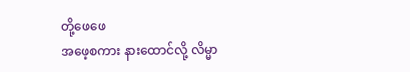တို့ဖေဖေ
အဖေ့စကား နားထောင်လို့ လိမ္မာ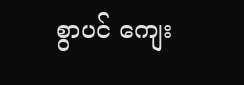စွာပင် ကျေး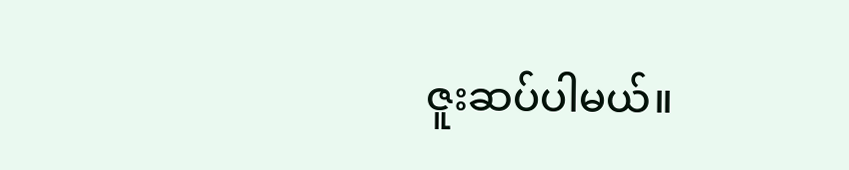ဇူးဆပ်ပါမယ်။